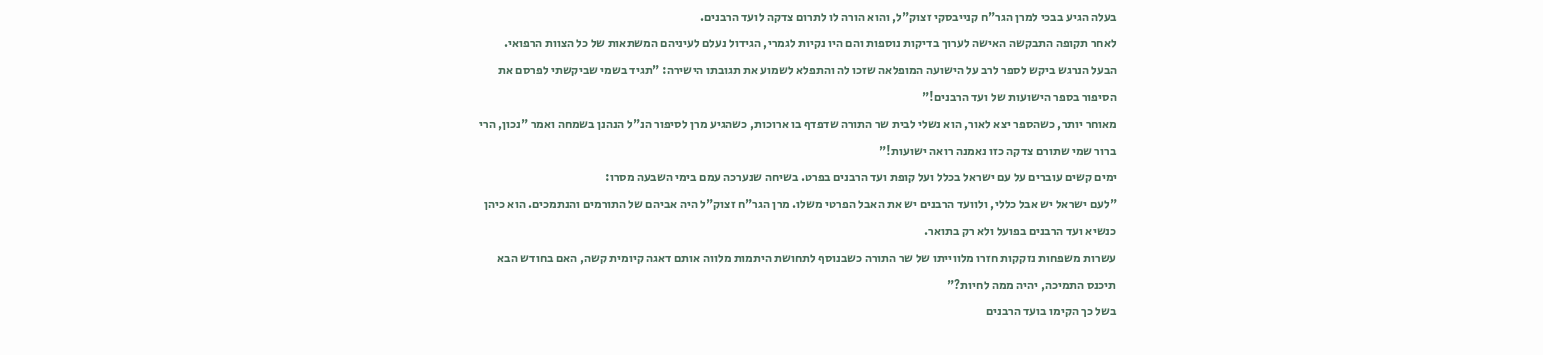בעלה הגיע בבכי למרן הגר"ח קנייבסקי זצוק"ל, והוא הורה לו לתרום צדקה לועד הרבנים.
לאחר תקופה התבקשה האישה לערוך בדיקות נוספות והם היו נקיות לגמרי, הגידול נעלם לעיניהם המשתאות של כל הצוות הרפואי.
הבעל הנרגש ביקש לספר לרב על הישועה המופלאה שזכו לה והתפלא לשמוע את תגובתו הישירה: "תגיד בשמי שביקשתי לפרסם את הסיפור בספר הישועות של ועד הרבנים!"
מאוחר יותר, כשהספר יצא לאור, הוא נשלי לבית שר התורה שדפדף בו ארוכות, כשהגיע מרן לסיפור הנ"ל הנהנן בשמחה ואמר "נכון, הרי ברור שמי שתורם צדקה כזו נאמנה רואה ישועות!"
ימים קשים עוברים על עם ישראל בכלל ועל קופת ועד הרבנים בפרט. בשיחה שנערכה עמם בימי השבעה מסרו:
"לעם ישראל יש אבל כללי, ולוועד הרבנים יש את האבל הפרטי משלו. מרן הגר"ח זצוק"ל היה אביהם של התורמים והנתמכים. הוא כיהן כנשיא ועד הרבנים בפועל ולא רק בתואר.
עשרות משפחות נזקקות חזרו מלווייתו של שר התורה כשבנוסף לתחושת היתמות מלווה אותם דאגה קיומית קשה, האם בחודש הבא תיכנס התמיכה, יהיה ממה לחיות?"
בשל כך הקימו בועד הרבנים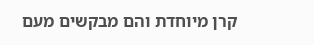קרן מיוחדת והם מבקשים מעם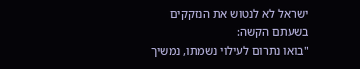ישראל לא לנטוש את הנזקקים בשעתם הקשה:
"בואו נתרום לעילוי נשמתו, נמשיך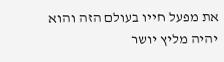את מפעל חייו בעולם הזה והוא יהיה מליץ יושר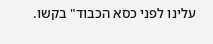עלינו לפני כסא הכבוד" בקשו.